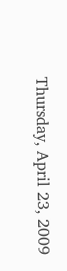Thursday, April 23, 2009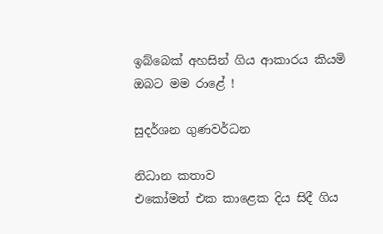ඉබ්බෙක් අහසින් ගිය ආකාරය කියමි ඔබට මම රාළේ !

සුදර්ශන ගුණවර්ධන

නිධාන කතාව
එකෝමත් එක කාළෙක දිය සිදී ගිය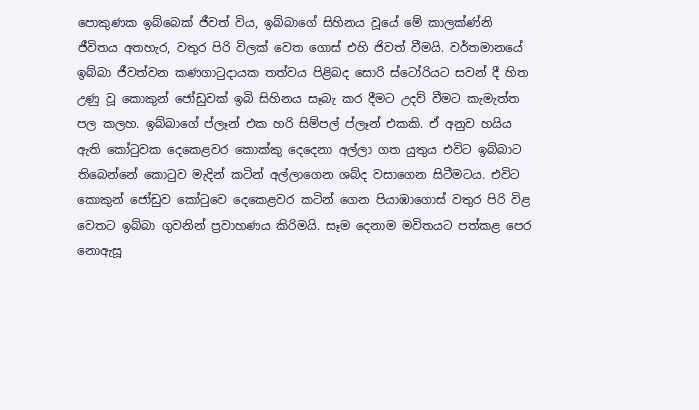පොකුණක ඉබ්බෙක් ජීවත් විය, ඉබ්බාගේ සිහිනය වූයේ මේ කාලක්ණ්නි ජීවිතය අතහැර, වතුර පිරි විලක් වෙත ගොස් එහි ජිවත් වීමයි. වර්තමානයේ ඉබ්බා ජීවත්වන කණගාටුදායක තත්වය පිළිබද සොරි ස්ටෝරියට සවන් දී හිත උණු වූ කොකුන් ජෝඩුවක් ඉබි සිහිනය සෑබැ කර දීමට උදව් වීමට කැමැත්ත පල කලහ. ඉබ්බාගේ ප්ලෑන් එක හරි සිම්පල් ප්ලෑන් එකකි. ඒ අනුව හයිය ඇති කෝටුවක දෙකෙළවර කොක්කු දෙදෙනා අල්ලා ගත යුතුය එවිට ඉබ්බාට තිබෙන්නේ කොටුව මැදින් කටින් අල්ලාගෙන ශබ්ද වසාගෙන සිටීමටය. එවිට කොකුන් ජෝඩුව කෝටුවෙ දෙකෙළවර කටින් ගෙන පියාඹාගොස් වතුර පිරි විළ වෙතට ඉබ්බා ගුවනින් ප්‍රවාහණය කිරිමයි. සෑම දෙනාම මවිතයට පත්කළ පෙර නොඇසූ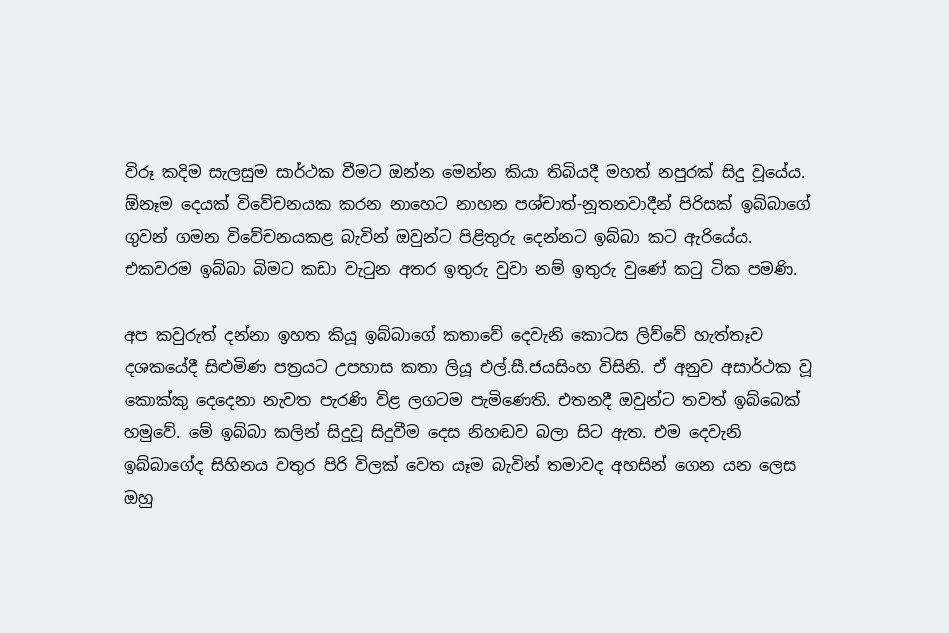විරූ කදිම සැලසුම සාර්ථක වීමට ඔන්න මෙන්න කියා තිබියදී මහත් නපුරක් සිදු වූයේය. ඕනෑම දෙයක් විවේචනයක කරන නාහෙට නාහන පශ්චාත්-නූතනවාදීන් පිරිසක් ඉබ්බාගේ ගුවන් ගමන විවේචනයකළ බැවින් ඔවුන්ට පිළිතුරු දෙන්නට ඉබ්බා කට ඇරියේය. එකවරම ඉබ්බා බිමට කඩා වැටුන අතර ඉතුරු වුවා නම් ඉතුරු වුණේ කටු ටික පමණි.

අප කවුරුත් දන්නා ඉහත කියූ ඉබ්බාගේ කතාවේ දෙවැනි කොටස ලිව්වේ හැත්තෑව දශකයේදී සිළුමිණ පත්‍රයට උපහාස කතා ලියූ එල්.සී.ජයසිංහ විසිනි. ඒ අනුව අසාර්ථක වූ කොක්කු දෙදෙනා නැවත පැරණි විළ ලගටම පැමිණෙති. එතනදී ඔවුන්ට තවත් ඉබ්බෙක් හමුවේ. මේ ඉබ්බා කලින් සිදුවූ සිදුවීම දෙස නිහඬව බලා සිට ඇත. එම දෙවැනි ඉබ්බාගේද සිහිනය වතුර පිරි විලක් වෙත යෑම බැවින් තමාවද අහසින් ගෙන යන ලෙස ඔහු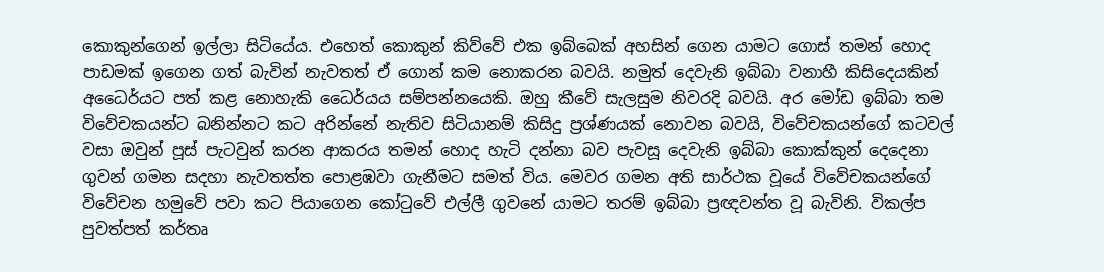කොකුන්ගෙන් ඉල්ලා සිටියේය. එහෙත් කොකුන් කිව්වේ එක ඉබ්බෙක් අහසින් ගෙන යාමට ගොස් තමන් හොද පාඩමක් ඉගෙන ගත් බැවින් නැවතත් ඒ ගොන් කම නොකරන බවයි. නමුත් දෙවැනි ඉබ්බා වනාහී කිසිදෙයකින් අධෛර්යට පත් කළ නොහැකි ධෛර්යය සම්පන්නයෙකි. ඔහු කීවේ සැලසුම නිවරදි බවයි. අර මෝඩ ඉබ්බා තම විවේචකයන්ට බනින්නට කට අරින්නේ නැතිව සිටියානම් කිසිදු ප්‍රශ්ණයක් නොවන බවයි, විවේචකයන්ගේ කටවල් වසා ඔවුන් පූස් පැටවුන් කරන ආකරය තමන් හොද හැටි දන්නා බව පැවසූ දෙවැනි ඉබ්බා කොක්කුන් දෙදෙනා ගුවන් ගමන සදහා නැවතත්ත පොළඹවා ගැනීමට සමත් විය. මෙවර ගමන අති සාර්ථක වූයේ විවේචකයන්ගේ විවේචන හමුවේ පවා කට පියාගෙන කෝටුවේ එල්ලී ගුවනේ යාමට තරම් ඉබ්බා ප්‍රඥවන්ත වූ බැවිනි. විකල්ප පුවත්පත් කර්තෘ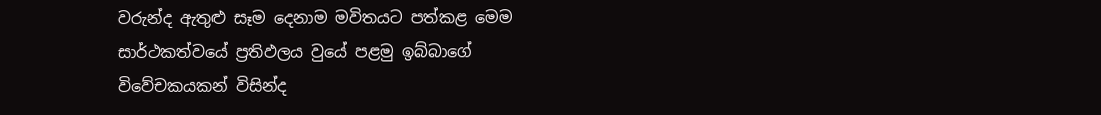වරුන්ද ඇතුළු සෑම දෙනාම මවිතයට පත්කළ මෙම සාර්ථකත්වයේ ප්‍රතිඵලය වුයේ පළමු ඉබ්බාගේ විවේචකයකන් විසින්ද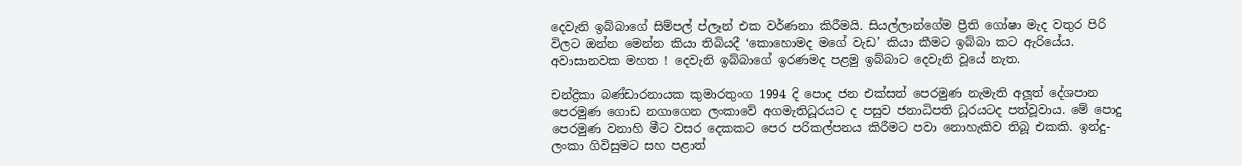දෙවැනි ඉබ්බාගේ සිම්පල් ප්ලෑන් එක වර්ණනා කිරීමයි. සියල්ලාන්ගේම ප්‍රීති ගෝෂා මැද වතුර පිරි විලට ඔන්න මෙන්න කියා තිබියදී ‘කොහොමද මගේ වැඩ’ කියා කීමට ඉබ්බා කට ඇරියේය. අවාසානවක මහත ! දෙවැනි ඉබ්බාගේ ඉරණමද පළමු ඉබ්බාට දෙවැනි වූයේ නැත.

චන්ද්‍රිකා බණ්ඩාරනායක කුමාරතුංග 1994 දි පොද ජන එක්සත් පෙරමුණ නැමැති අලූත් දේශපාන පෙරමුණ ගොඩ නගාගෙන ලංකාවේ අගමැතිධූරයට ද පසුව ජනාධිපති ධූරයටද පත්වූවාය. මේ පොදු පෙරමුණ වනාහි මීට වසර දෙකකට පෙර පරිකල්පනය කිරීමට පවා නොහැකිව තිබූ එකකි. ඉන්දු-ලංකා ගිවිසුමට සහ පළාත්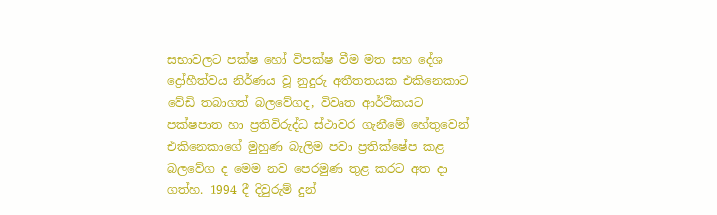සභාවලට පක්ෂ හෝ විපක්ෂ වීම මත සහ දේශ ද්‍රෝහීත්වය නිර්ණය වූ නුදුරු අතීතතයක එකිනෙකාට වේඩි තබාගත් බලවේගද, විවෘත ආර්ථිකයට පක්ෂපාත හා ප්‍රතිවිරුද්ධ ස්ථාවර ගැනීමේ හේතුවෙන් එකිනෙකාගේ මුහුණ බැලිම පවා ප්‍රතික්ෂේප කළ බලවේග ද මෙම නව පෙරමුණ තුළ කරට අත දා ගත්හ. 1994 දී දිවුරුම් දුන්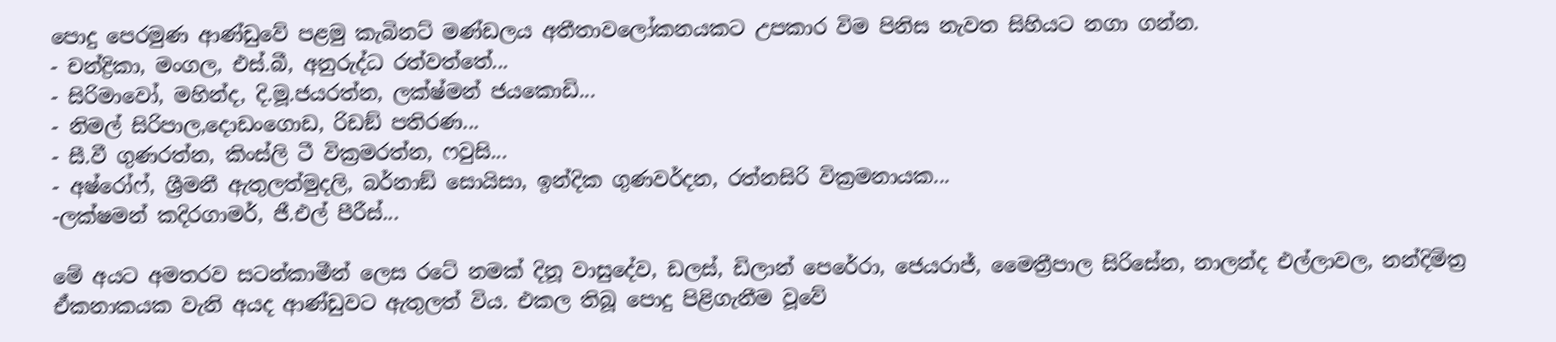පොදු පෙරමුණ ආණ්ඩුවේ පළමු කැබිනට් මණ්ඩලය අතීතාවලෝකනයකට උපකාර විම පිනිස නැවත සිහියට නගා ගන්න.
- චන්ද්‍රිකා, මංගල, එස්.බී, අනුරුද්ධ රත්වත්තේ...
- සිරිමාවෝ, මහින්ද, දි.මූ.ජයරත්න, ලක්ෂ්මන් ජයකොඩි...
- නිමල් සිරිපාල,දොඩංගොඩ, රිඩඞ් පතිරණ...
- සී.වී ගුණරත්න, කිංස්ලි ටී වික්‍රමරත්න, ෆවුසි...
- අෂ්රෝෆ්, ශ්‍රීමනී ඇතුලත්මුදලි, බර්නාඞ් සොයිසා, ඉන්දික ගුණවර්දන, රත්නසිරි වික්‍රමනායක...
-ලක්ෂමන් කදිරගාමර්, ජී.එල් පීරීස්...

මේ අයට අමතරව සටන්කාමීන් ලෙස රටේ නමක් දිනූ වාසුදේව, ඩලස්, ඩිලාන් පෙරේරා, ජෙයරාජ්, මෛත්‍රීපාල සිරිසේන, නාලන්ද එල්ලාවල, නන්දිමිත්‍ර ඒකනාකයක වැනි අයද ආණ්ඩුවට ඇතුලත් විය. එකල තිබූ පොදු පිළිගැනීම වූවේ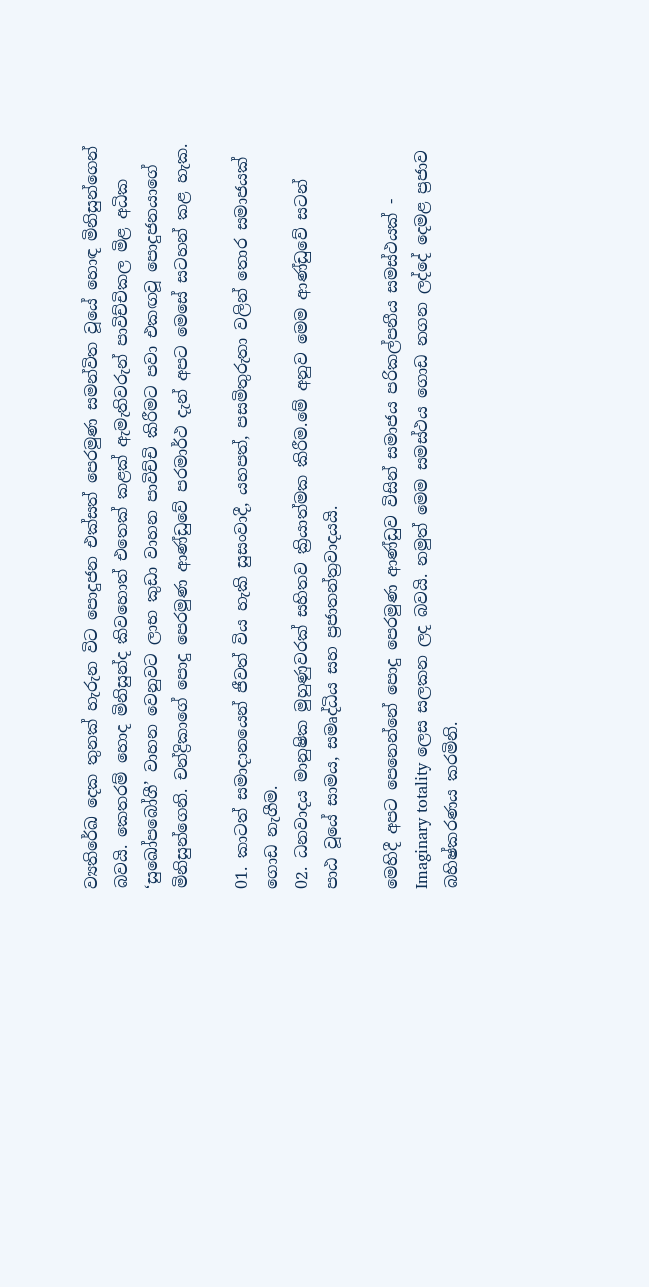ව්‍යතිරේඛ දෙක තුනක් හැරුන විට පොදුජන එක්සත් පෙරමුණ සමන්විත වූයේ හොඳ මිනිසුන්ගෙන් බවයි. කෙතරම් හොද මිනිසුන්ද කිවහොත් එතෙක් කළක් ඇමැතිවරුන් පාවිච්චිකල මිළ අධික ‘සුඛෝපබෝගී’ වාහන වෙනුවට ලාභ කුඩා වාහන පාවිච්චි කිරීමට පවා එකඟවූ පොදුජනයාගේ මිනිසුන්ගෙනි. චන්ද්‍රිකාගේ පොදු පෙරමුණ ආණ්ඩුවේ පරමාර්ථ දැන් අපට මෙසේ සටහන් කළ හැක.

01. කාටත් සමාදානයෙන් ජීවත් විය හැකි සුසංවාදී, යහපත්, පසමිතුරුතා වලින් තොර සමාජයක් ගොඩ නැගීම.
02. ධනවාදය මානුෂික මුහුණුවරක් සහිතව ක්‍රියාත්මක කිරීම.මේ අනුව මෙම ආණ්ඩුවේ සටන් පාඨ වූයේ සාමය, සමෘද්ධිය සහ ප්‍රජාතන්ත්‍රවාදයයි.

මෙහිදී අපට පෙනෙන්නේ පොදු පෙරමුණ ආණ්ඩුව විසින් සමාජය පරිකල්පනීය සමස්ථයක් - Imaginary totality ලෙස සලකන ලද බවයි. නමුත් මෙම සමස්ථය ගොඩ නගන ලද්දේ දෙමළ ප්‍රජාව බහිෂ්කරණය කරමිනි.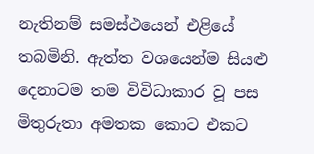නැතිනම් සමස්ථයෙන් එළියේ තබමිනි. ඇත්ත වශයෙන්ම සියළු දෙනාටම තම විවිධාකාර වූ පස මිතුරුතා අමතක කොට එකට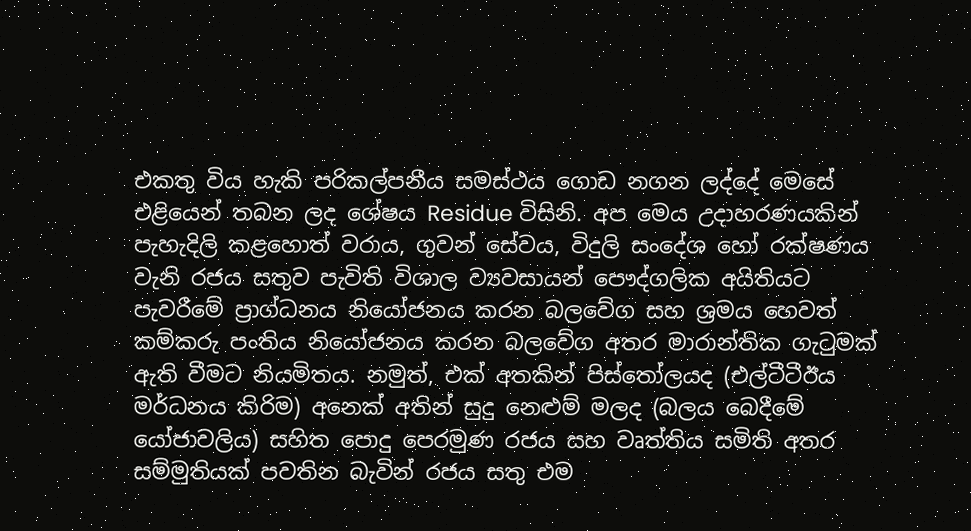එකතු විය හැකි පරිකල්පනීය සමස්ථය ගොඩ නගන ලද්දේ මෙසේ එළියෙන් තබන ලද ශේෂය Residue විසිනි. අප මෙය උදාහරණයකින් පැහැදිලි කළහොත් වරාය, ගුවන් සේවය, විදුලි සංදේශ හෝ රක්ෂණය වැනි රජය සතුව පැවිති විශාල ව්‍යවසායන් පෞද්ගලික අයිතියට පැවරීමේ ප්‍රාග්ධනය නියෝජනය කරන බලවේග සහ ශ්‍රමය හෙවත් කම්කරු පංතිය නියෝජනය කරන බලවේග අතර මාරාන්තික ගැටුමක් ඇති වීමට නියමිතය. නමුත්, එක් අතකින් පිස්තෝලයද (එල්ටීටීඊය මර්ධනය කිරිම) අනෙක් අතින් සුදු නෙළුම් මලද (බලය බෙදීමේ යෝජාවලිය) සහිත පොදු පෙරමුණ රජය සහ වෘත්තිය සමිති අතර සම්මුතියක් පවතින බැවින් රජය සතු එම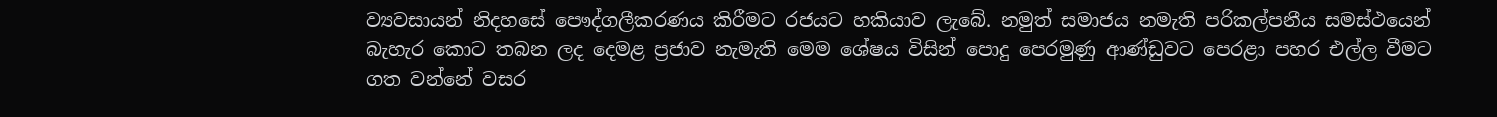ව්‍යවසායන් නිදහසේ පෞද්ගලීකරණය කිරීමට රජයට හකියාව ලැබේ. නමුත් සමාජය නමැති පරිකල්පනීය සමස්ථයෙන් බැහැර කොට තබන ලද දෙමළ ප්‍රජාව නැමැති මෙම ශේෂය විසින් පොදු පෙරමුණු ආණ්ඩුවට පෙරළා පහර එල්ල වීමට ගත වන්නේ වසර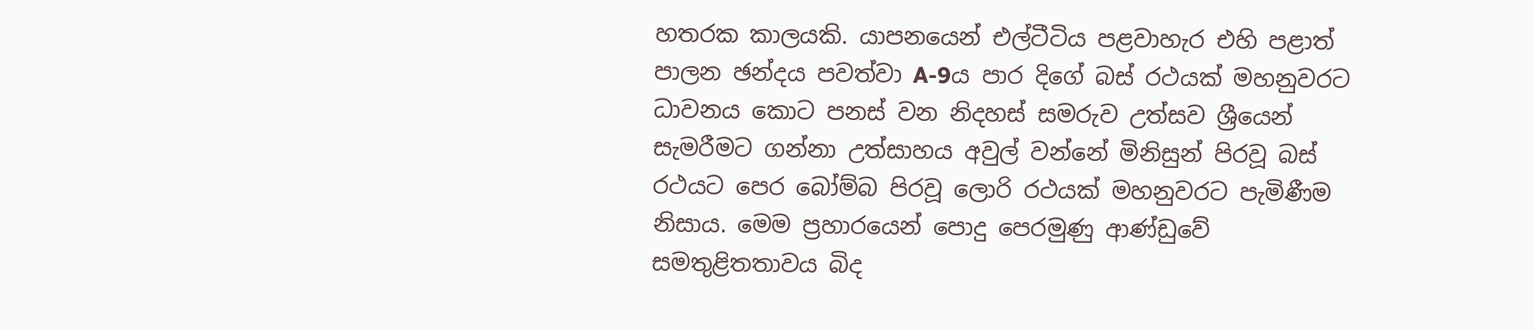හතරක කාලයකි. යාපනයෙන් එල්ටීටිය පළවාහැර එහි පළාත් පාලන ඡන්දය පවත්වා A-9ය පාර දිගේ බස් රථයක් මහනුවරට ධාවනය කොට පනස් වන නිදහස් සමරුව උත්සව ශ්‍රීයෙන් සැමරීමට ගන්නා උත්සාහය අවුල් වන්නේ මිනිසුන් පිරවූ බස් රථයට පෙර බෝම්බ පිරවූ ලොරි රථයක් මහනුවරට පැමිණීම නිසාය. මෙම ප්‍රහාරයෙන් පොදු පෙරමුණු ආණ්ඩුවේ සමතුළිතතාවය බිද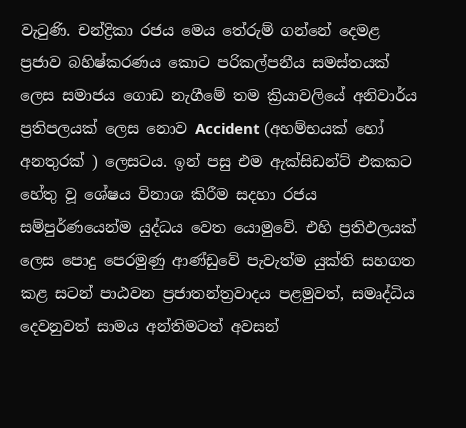වැටුණි. චන්ද්‍රිකා රජය මෙය තේරුම් ගන්නේ දෙමළ ප්‍රජාව බහිෂ්කරණය කොට පරිකල්පනීය සමස්තයක් ලෙස සමාජය ගොඩ නැගීමේ තම ක්‍රියාවලියේ අනිවාර්ය ප්‍රතිපලයක් ලෙස නොව Accident (අහම්භයක් හෝ අනතුරක් ) ලෙසටය. ඉන් පසු එම ඇක්සිඩන්ට් එකකට හේතු වූ ශේෂය විනාශ කිරීම සදහා රජය සම්පුර්ණයෙන්ම යුද්ධය වෙත යොමුවේ. එහි ප්‍රතිඵලයක් ලෙස පොදු පෙරමුණු ආණ්ඩුවේ පැවැත්ම යුක්ති සහගත කළ සටන් පාඨවන ප්‍රජාතන්ත්‍රවාදය පළමුවත්, සමෘද්ධිය දෙවනුවත් සාමය අන්තිමටත් අවසන්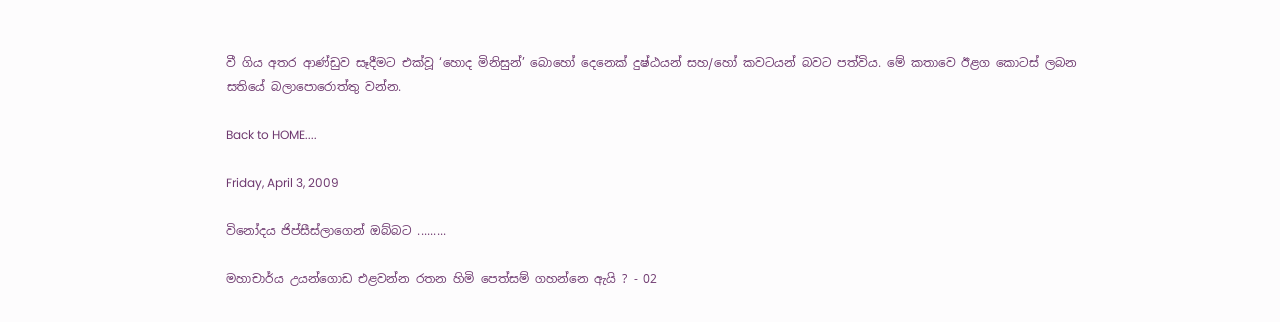වී ගිය අතර ආණ්ඩුව සෑදීමට එක්වූ ‘හොද මිනිසුන්’ බොහෝ දෙනෙක් දුෂ්ඨයන් සහ/හෝ කවටයන් බවට පත්විය. මේ කතාවෙ ඊළග කොටස් ලබන සතියේ බලාපොරොත්තු වන්න.

Back to HOME....

Friday, April 3, 2009

විනෝදය ජිප්සීස්ලාගෙන් ඔබ්බට .........

මහාචාර්ය උයන්ගොඩ එළවන්න රතන හිමි පෙත්සම් ගහන්නෙ ඇයි ? - 02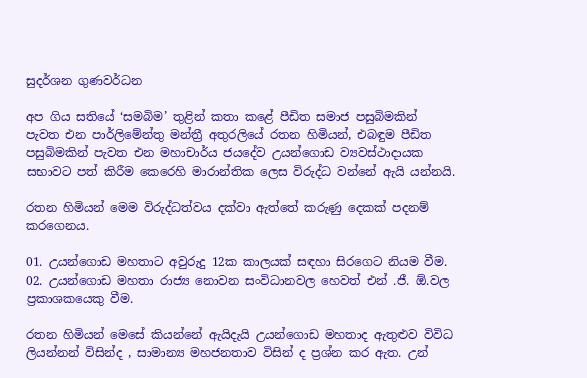සුදර්ශන ගුණවර්ධන

අප ගිය සතියේ ‘සමබිම’ තුළින් කතා කළේ පීඩිත සමාජ පසුබිමකින් පැවත එන පාර්ලිමේන්තු මන්ත්‍රී අතුරලියේ රතන හිමියන්, එබඳුම පීඩිත පසුබිමකින් පැවත එන මහාචාර්ය ජයදේව උයන්ගොඩ ව්‍යවස්ථාදායක සභාවට පත් කිරීම කෙරෙහි මාරාන්තික ලෙස විරුද්ධ වන්නේ ඇයි යන්නයි.

රතන හිමියන් මෙම විරුද්ධත්වය දක්වා ඇත්තේ කරුණු දෙකක් පදනම් කරගෙනය.

01. උයන්ගොඩ මහතාට අවුරුදු 12ක කාලයක් සඳහා සිරගෙට නියම වීම.
02. උයන්ගොඩ මහතා රාජ්‍ය නොවන සංවිධානවල හෙවත් එන් .ජී. ඕ.වල ප්‍රකාශකයෙකු වීම.

රතන හිමියන් මෙසේ කියන්නේ ඇයිදැයි උයන්ගොඩ මහතාද ඇතුළුව විවිධ ලියන්නන් විසින්ද , සාමාන්‍ය මහජනතාව විසින් ද ප්‍රශ්න කර ඇත. උන්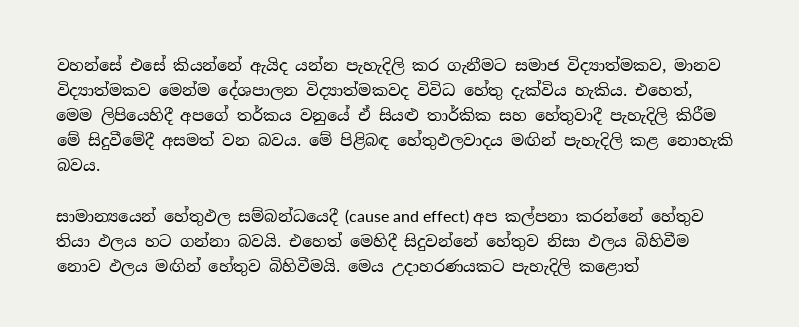වහන්සේ එසේ කියන්නේ ඇයිද යන්න පැහැදිලි කර ගැනීමට සමාජ විද්‍යාත්මකව, මානව විද්‍යාත්මකව මෙන්ම දේශපාලන විද්‍යාත්මකවද විවිධ හේතු දැක්විය හැකිය. එහෙත්, මෙම ලිපියෙහිදී අපගේ තර්කය වනුයේ ඒ සියළු තාර්කික සහ හේතුවාදී පැහැදිලි කිරීම මේ සිදුවීමේදී අසමත් වන බවය. මේ පිළිබඳ හේතුඵලවාදය මඟින් පැහැදිලි කළ නොහැකි බවය.

සාමාන්‍යයෙන් හේතුඵල සම්බන්ධයෙදී (cause and effect) අප කල්පනා කරන්නේ හේතුව තියා ඵලය හට ගන්නා බවයි. එහෙත් මෙහිදී සිදුවන්නේ හේතුව නිසා ඵලය බිහිවීම නොව ඵලය මඟින් හේතුව බිහිවීමයි. මෙය උදාහරණයකට පැහැදිලි කළොත්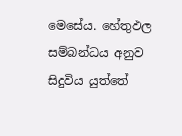මෙසේය. හේතුඵල සම්බන්ධය අනුව සිදුවිය යුත්තේ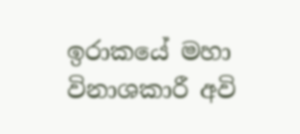ඉරාකයේ මහා විනාශකාරී අවි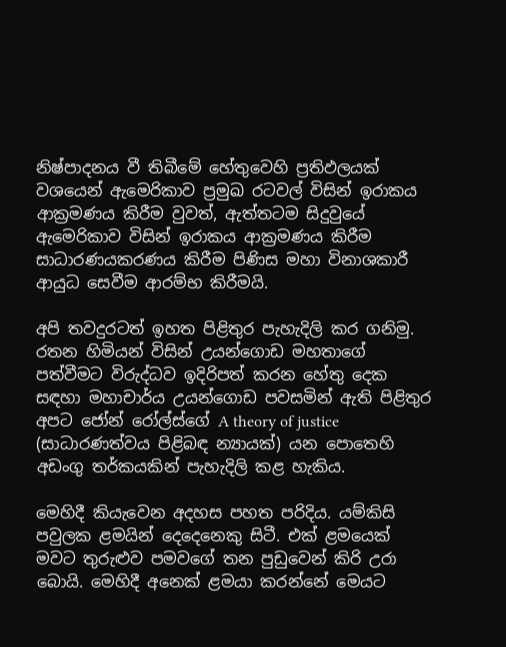නිෂ්පාදනය වී තිබීමේ හේතුවෙහි ප්‍රතිඵලයක් වශයෙන් ඇමෙරිකාව ප්‍රමුඛ රටවල් විසින් ඉරාකය ආක්‍රමණය කිරීම වුවත්, ඇත්තටම සිදුවුයේ ඇමෙරිකාව විසින් ඉරාකය ආක්‍රමණය කිරීම සාධාරණයකරණය කිරීම පිණිස මහා විනාශකාරී ආයුධ සෙවීම ආරම්භ කිරීමයි.

අපි තවදුරටත් ඉහත පිළිතුර පැහැදිලි කර ගනිමු. රතන හිමියන් විසින් උයන්ගොඩ මහතාගේ පත්වීමට විරුද්ධව ඉදිරිපත් කරන හේතු දෙක සඳහා මහාචාර්ය උයන්ගොඩ පවසමින් ඇති පිළිතුර අපට ජෝන් රෝල්ස්ගේ A theory of justice (සාධාරණත්වය පිළිබඳ න්‍යායක්) යන පොතෙහි අඩංගු තර්කයකින් පැහැදිලි කළ හැකිය.

මෙහිදී කියැවෙන අදහස පහත පරිදිය. යම්කිසි පවුලක ළමයින් දෙදෙනෙකු සිටී. එක් ළමයෙක් මවට තුරුළුව පමවගේ තන පුඩුවෙන් කිරි උරා බොයි. මෙහිදී අනෙක් ළමයා කරන්නේ මෙයට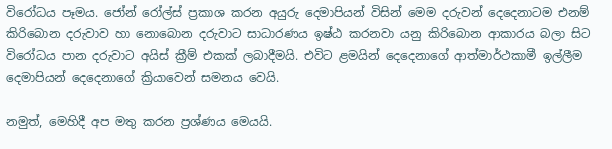විරෝධය පෑමය. ජෝන් රෝල්ස් ප්‍රකාශ කරන අයුරු දෙමාපියන් විසින් මෙම දරුවන් දෙදෙනාටම එනම් කිරිබොන දරුවාව හා නොබොන දරුවාට සාධාරණය ඉෂ්ඨ කරනවා යනු කිරිබොන ආකාරය බලා සිට විරෝධය පාන දරුවාට අයිස් ක්‍රීම් එකක් ලබාදීමයි. එවිට ළමයින් දෙදෙනාගේ ආත්මාර්ථකාමී ඉල්ලීම දෙමාපියන් දෙදෙනාගේ ක්‍රියාවෙන් සමනය වෙයි.

නමුත්, මෙහිදී අප මතු කරන ප්‍රශ්ණය මෙයයි.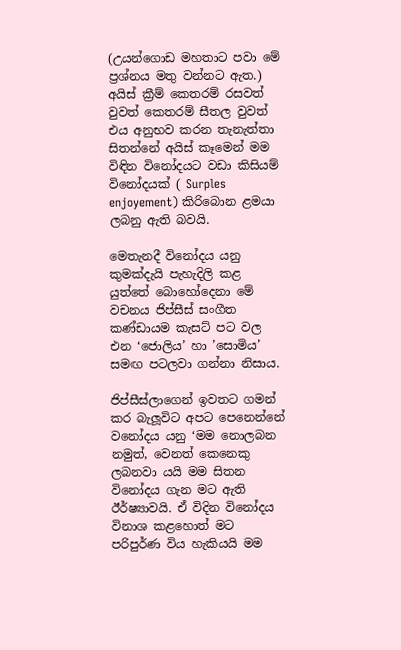(උයන්ගොඩ මහතාට පවා මේ ප්‍රශ්නය මතු වන්නට ඇත.) අයිස් ක්‍රීම් කෙතරම් රසවත් වුවත් කෙතරම් සීතල වුවත් එය අනුභව කරන තැනැත්තා සිතන්නේ අයිස් කෑමෙන් මම විඳින විනෝදයට වඩා කිසියම් විනෝදයක් ( Surples enjoyement) කිරිබොන ළමයා ලබනු ඇති බවයි.

මෙතැනදී විනෝදය යනු කුමක්දැයි පැහැදිලි කළ යුත්තේ බොහෝදෙනා මේ වචනය ජිප්සීස් සංගීත කණ්ඩායම කැසට් පට වල එන ‘ජොලිය’ හා ’සොමිය’ සමඟ පටලවා ගන්නා නිසාය.

ජිප්සීස්ලාගෙන් ඉවතට ගමන් කර බැලූවිට අපට පෙනෙන්නේ වනෝදය යනු ‘මම නොලබන නමුත්, වෙනත් කෙනෙකු ලබනවා යයි මම සිතන විනෝදය ගැන මට ඇති ඊර්ෂ්‍යාවයි. ඒ විදින විනෝදය විනාශ කළහොත් මට පරිපුර්ණ විය හැකියයි මම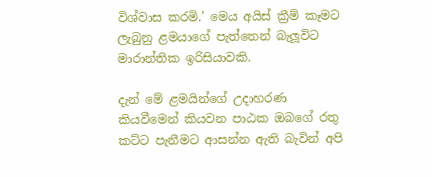විශ්වාස කරමි.’ මෙය අයිස් ක්‍රීම් කෑමට ලැබුනු ළමයාගේ පැත්තෙන් බැලූවිට මාරාන්තික ඉරිසියාවකි.

දැන් මේ ළමයින්ගේ උදාහරණ කියවීමෙන් කියවන පාඨක ඔබගේ රතු කට්ට පැනීමට ආසන්න ඇති බැවින් අපි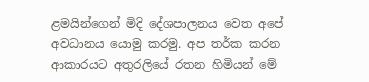ළමයින්ගෙන් මිදි දේශපාලනය වෙත අපේ අවධානය යොමු කරමු. අප තර්ක කරන ආකාරයට අතුරලියේ රතන හිමියන් මේ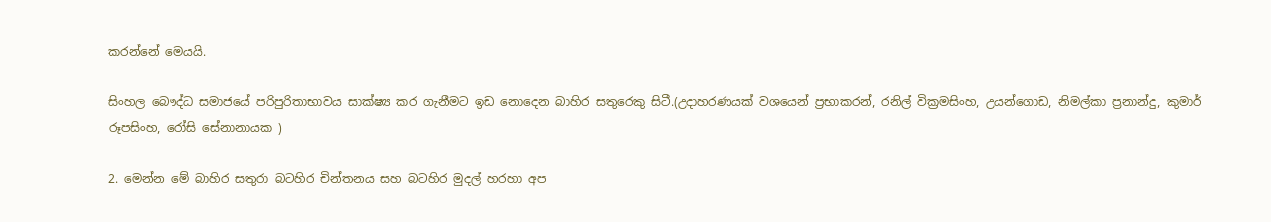කරන්නේ මෙයයි.

සිංහල බෞද්ධ සමාජයේ පරිපුරිතාභාවය සාක්ෂ්‍ය කර ගැනීමට ඉඩ නොදෙන බාහිර සතුරෙකු සිටී.(උදාහරණයක් වශයෙන් ප්‍රභාකරන්, රනිල් වික්‍රමසිංහ, උයන්ගොඩ, නිමල්කා ප්‍රනාන්දු, කුමාර් රූපසිංහ, රෝසි සේනානායක )

2. මෙන්න මේ බාහිර සතුරා බටහිර චින්තනය සහ බටහිර මුදල් හරහා අප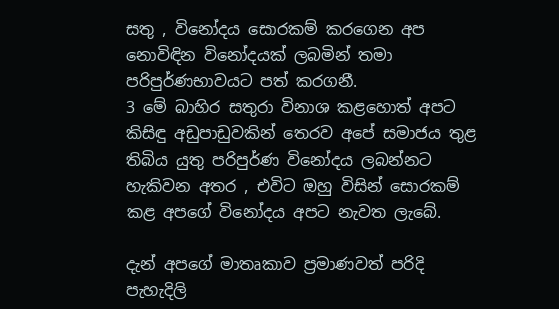සතු , විනෝදය සොරකම් කරගෙන අප නොවිඳින විනෝදයක් ලබමින් තමා පරිපුර්ණභාවයට පත් කරගනී.
3 මේ බාහිර සතුරා විනාශ කළහොත් අපට කිසිඳු අඩුපාඩුවකින් තෙරව අපේ සමාජය තුළ තිබිය යුතු පරිපුර්ණ විනෝදය ලබන්නට හැකිවන අතර , එවිට ඔහු විසින් සොරකම් කළ අපගේ විනෝදය අපට නැවත ලැබේ.

දැන් අපගේ මාතෘකාව ප්‍රමාණවත් පරිදි පැහැදිලි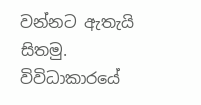වන්නට ඇතැයි සිතමු. විවිධාකාරයේ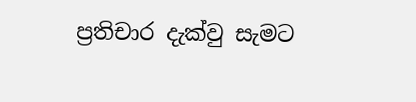ප්‍රතිචාර දැක්වු සැමට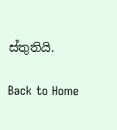ස්තුතියි.

Back to Home